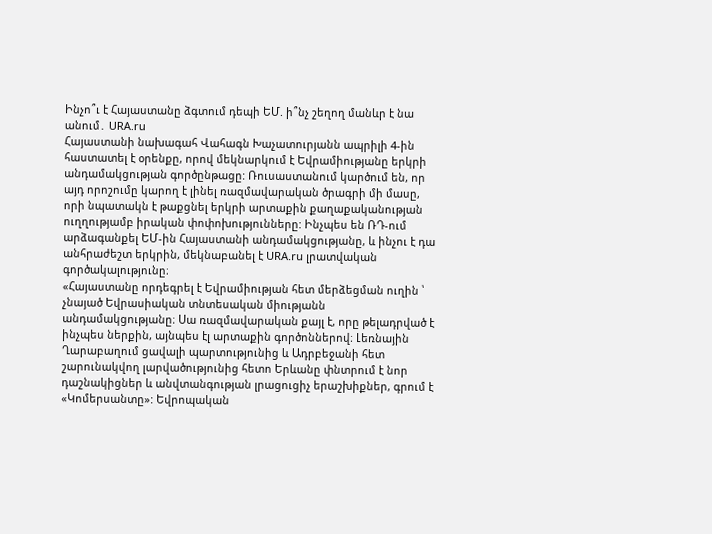Ինչո՞ւ է Հայաստանը ձգտում դեպի ԵՄ. ի՞նչ շեղող մանևր է նա անում․ URA.ru
Հայաստանի նախագահ Վահագն Խաչատուրյանն ապրիլի 4-ին հաստատել է օրենքը, որով մեկնարկում է Եվրամիությանը երկրի անդամակցության գործընթացը: Ռուսաստանում կարծում են, որ այդ որոշումը կարող է լինել ռազմավարական ծրագրի մի մասը, որի նպատակն է թաքցնել երկրի արտաքին քաղաքականության ուղղությամբ իրական փոփոխությունները: Ինչպես են ՌԴ-ում արձագանքել ԵՄ-ին Հայաստանի անդամակցությանը, և ինչու է դա անհրաժեշտ երկրին, մեկնաբանել է URA.ru լրատվական գործակալությունը։
«Հայաստանը որդեգրել է Եվրամիության հետ մերձեցման ուղին ՝ չնայած Եվրասիական տնտեսական միությանն անդամակցությանը։ Սա ռազմավարական քայլ է, որը թելադրված է ինչպես ներքին, այնպես էլ արտաքին գործոններով։ Լեռնային Ղարաբաղում ցավալի պարտությունից և Ադրբեջանի հետ շարունակվող լարվածությունից հետո Երևանը փնտրում է նոր դաշնակիցներ և անվտանգության լրացուցիչ երաշխիքներ, գրում է «Կոմերսանտը»: Եվրոպական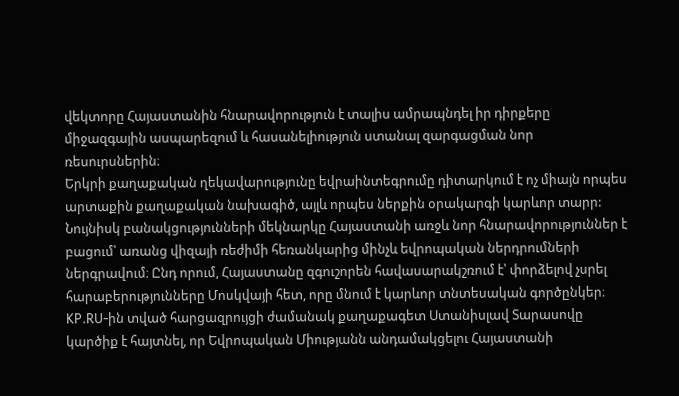վեկտորը Հայաստանին հնարավորություն է տալիս ամրապնդել իր դիրքերը միջազգային ասպարեզում և հասանելիություն ստանալ զարգացման նոր ռեսուրսներին։
Երկրի քաղաքական ղեկավարությունը եվրաինտեգրումը դիտարկում է ոչ միայն որպես արտաքին քաղաքական նախագիծ, այլև որպես ներքին օրակարգի կարևոր տարր: Նույնիսկ բանակցությունների մեկնարկը Հայաստանի առջև նոր հնարավորություններ է բացում՝ առանց վիզայի ռեժիմի հեռանկարից մինչև եվրոպական ներդրումների ներգրավում։ Ընդ որում, Հայաստանը զգուշորեն հավասարակշռում է՝ փորձելով չսրել հարաբերությունները Մոսկվայի հետ, որը մնում է կարևոր տնտեսական գործընկեր։
KP.RU-ին տված հարցազրույցի ժամանակ քաղաքագետ Ստանիսլավ Տարասովը կարծիք է հայտնել, որ Եվրոպական Միությանն անդամակցելու Հայաստանի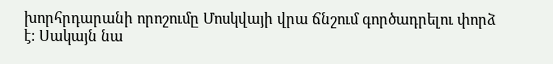խորհրդարանի որոշումը Մոսկվայի վրա ճնշում գործադրելու փորձ է: Սակայն նա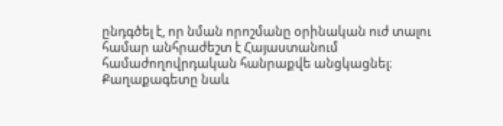ընդգծել է, որ նման որոշմանը օրինական ուժ տալու համար անհրաժեշտ է Հայաստանում համաժողովրդական հանրաքվե անցկացնել։
Քաղաքագետը նաև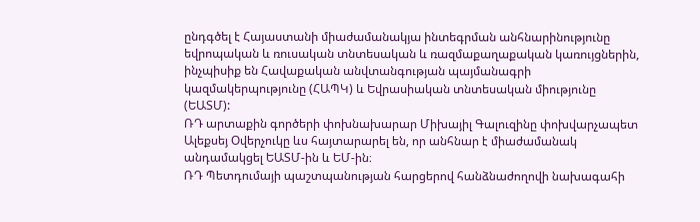ընդգծել է Հայաստանի միաժամանակյա ինտեգրման անհնարինությունը եվրոպական և ռուսական տնտեսական և ռազմաքաղաքական կառույցներին, ինչպիսիք են Հավաքական անվտանգության պայմանագրի կազմակերպությունը (ՀԱՊԿ) և Եվրասիական տնտեսական միությունը (ԵԱՏՄ):
ՌԴ արտաքին գործերի փոխնախարար Միխայիլ Գալուզինը փոխվարչապետ Ալեքսեյ Օվերչուկը ևս հայտարարել են, որ անհնար է միաժամանակ անդամակցել ԵԱՏՄ-ին և ԵՄ-ին։
ՌԴ Պետդումայի պաշտպանության հարցերով հանձնաժողովի նախագահի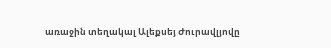առաջին տեղակալ Ալեքսեյ Ժուրավլյովը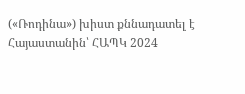(«Ռոդինա») խիստ քննադատել է Հայաստանին՝ ՀԱՊԿ 2024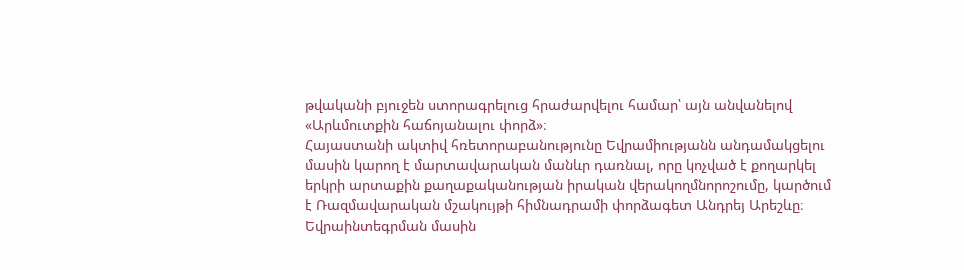թվականի բյուջեն ստորագրելուց հրաժարվելու համար՝ այն անվանելով «Արևմուտքին հաճոյանալու փորձ»։
Հայաստանի ակտիվ հռետորաբանությունը Եվրամիությանն անդամակցելու մասին կարող է մարտավարական մանևր դառնալ, որը կոչված է քողարկել երկրի արտաքին քաղաքականության իրական վերակողմնորոշումը, կարծում է Ռազմավարական մշակույթի հիմնադրամի փորձագետ Անդրեյ Արեշևը։
Եվրաինտեգրման մասին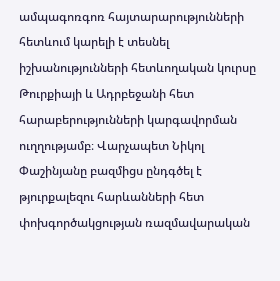ամպագոռգոռ հայտարարությունների հետևում կարելի է տեսնել իշխանությունների հետևողական կուրսը Թուրքիայի և Ադրբեջանի հետ հարաբերությունների կարգավորման ուղղությամբ։ Վարչապետ Նիկոլ Փաշինյանը բազմիցս ընդգծել է թյուրքալեզու հարևանների հետ փոխգործակցության ռազմավարական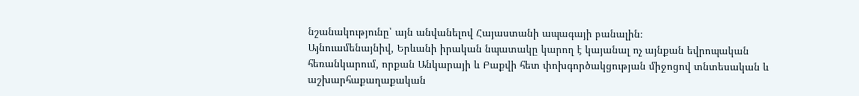նշանակությունը՝ այն անվանելով Հայաստանի ապագայի բանալին։
Այնուամենայնիվ, Երևանի իրական նպատակը կարող է կայանալ ոչ այնքան եվրոպական հեռանկարում, որքան Անկարայի և Բաքվի հետ փոխգործակցության միջոցով տնտեսական և աշխարհաքաղաքական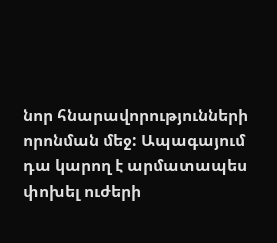նոր հնարավորությունների որոնման մեջ: Ապագայում դա կարող է արմատապես փոխել ուժերի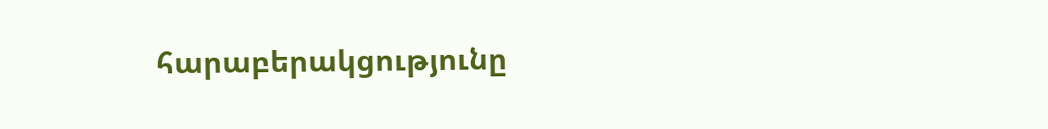հարաբերակցությունը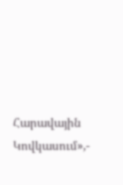Հարավային Կովկասում»,-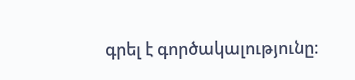գրել է գործակալությունը։